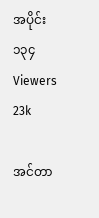အပိုင်း ၁၃၄
Viewers 23k

အင်တာ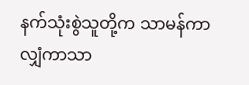နက်သုံးစွဲသူတို့က သာမန်ကာလျှံကာသာ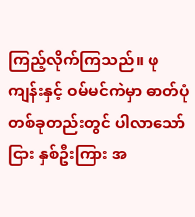ကြည့်လိုက်ကြသည်။ ဖုကျန်းနှင့် ဝမ်မင်ကဲမှာ ဓာတ်ပုံတစ်ခုတည်းတွင် ပါလာသော်ငြား နှစ်ဦးကြား အ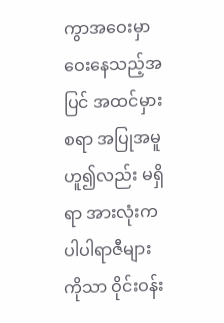ကွာအဝေးမှာ ဝေးနေသည့်အပြင် အထင်မှားစရာ အပြုအမူဟူ၍လည်း မရှိရာ အားလုံးက ပါပါရာဇီများကိုသာ ဝိုင်းဝန်း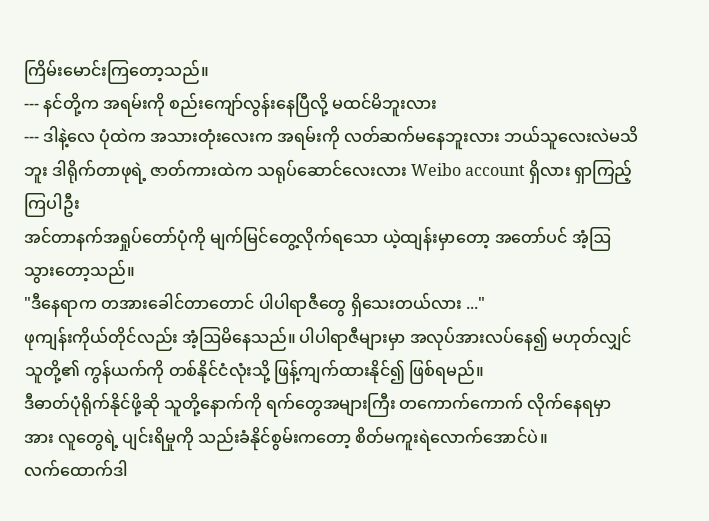ကြိမ်းမောင်းကြတော့သည်။
--- နင်တို့က အရမ်းကို စည်းကျော်‌လွန်းနေပြီလို့ မထင်မိဘူးလား
--- ဒါနဲ့လေ ပုံထဲက အသားတုံးလေးက အရမ်းကို လတ်ဆက်မနေဘူးလား ဘယ်သူလေးလဲမသိဘူး ဒါရိုက်တာဖုရဲ့ ဇာတ်ကားထဲက သရုပ်ဆောင်လေးလား Weibo account ရှိလား ရှာကြည့်ကြပါဦး
အင်တာနက်အရှုပ်တော်ပုံကို မျက်မြင်တွေ့လိုက်ရသော ယဲ့ထျန်းမှာတော့ အတော်ပင် အံ့ဩသွားတော့သည်။
"ဒီနေရာက တအားခေါင်တာတောင် ပါပါရာဇီတွေ ရှိသေးတယ်လား ..."
ဖုကျန်းကိုယ်တိုင်လည်း အံ့ဩမိနေသည်။ ပါပါရာဇီများမှာ အလုပ်အားလပ်နေ၍ မဟုတ်လျှင် သူတို့၏ ကွန်ယက်ကို တစ်နိုင်ငံလုံးသို့ ဖြန့်ကျက်ထားနိုင်၍ ဖြစ်ရမည်။
ဒီဓာတ်ပုံရိုက်နိုင်ဖို့ဆို သူတို့နောက်ကို ရက်တွေအများကြီး တကောက်ကောက် လိုက်နေရမှာ အား လူတွေရဲ့ ပျင်းရိမှုကို သည်းခံနိုင်စွမ်းကတော့ စိတ်မကူးရဲလောက်အောင်ပဲ။
လက်ထောက်ဒါ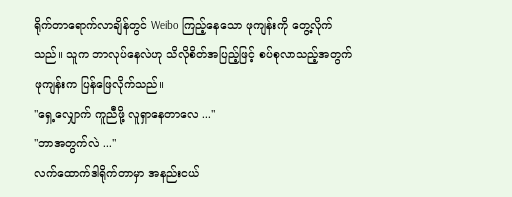ရိုက်တာရောက်လာချိန်တွင် Weibo ကြည့်နေသော ဖုကျန်းကို တွေ့လိုက်သည်။ သူက ဘာလုပ်နေလဲဟု သိလိုစိတ်အပြည့်ဖြင့် စပ်စုလာသည့်အတွက် ဖုကျန်းက ပြန်ဖြေလိုက်သည်။
"ရှေ့လျှောက် ကူညီဖို့ လူရှာနေတာလေ ..."
"ဘာအတွက်လဲ ..."
လက်ထောက်ဒါရိုက်တာမှာ အနည်းငယ်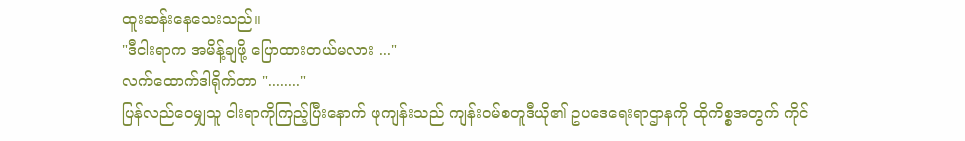ထူးဆန်းနေသေးသည်။
"ဒီငါးရာက အမိန့်ချ‌ဖို့ ပြောထားတယ်မလား ..."
လက်ထောက်ဒါရိုက်တာ "........"
ပြန်လည်ဝေမျှသူ ငါးရာကိုကြည့်ပြီးနောက် ဖုကျန်းသည် ကျန်းဝမ်စတူဒီယို၏ ဥပဒေရေးရာဌာနကို ထိုကိစ္စအတွက် ကိုင်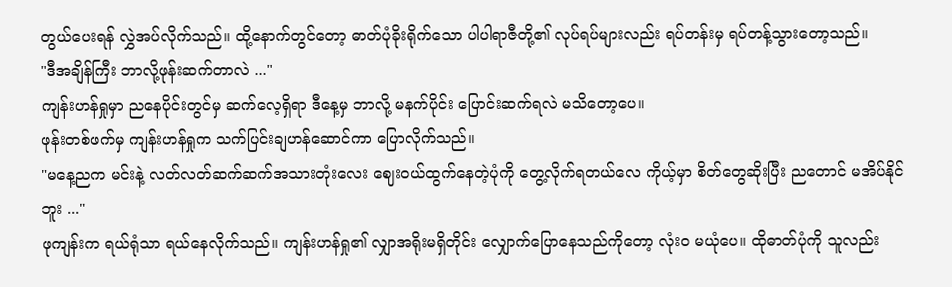တွယ်ပေးရန် လွှဲအပ်လိုက်သည်။ ထို့နောက်တွင်တော့ ဓာတ်ပုံခိုးရိုက်သော ပါပါရာဇီတို့၏ လုပ်ရပ်များလည်း ရပ်တန်းမှ ရပ်တန့်သွားတော့သည်။
"ဒီအချိန်ကြီး ဘာလို့ဖုန်းဆက်တာလဲ ..."
ကျန်းဟန်ရှုမှာ ညနေပိုင်းတွင်မှ ဆက်လေ့ရှိရာ ဒီနေ့မှ ဘာလို့ မနက်ပိုင်း ပြောင်းဆက်ရလဲ မသိတော့ပေ။
ဖုန်းတစ်ဖက်မှ ကျန်းဟန်ရှုက သက်ပြင်းချဟန်ဆောင်ကာ ပြောလိုက်သည်။
"မနေ့ညက မင်းနဲ့ လတ်လတ်ဆက်ဆက်အသားတုံးလေး ‌ဈေးဝယ်ထွက်နေတဲ့ပုံကို တွေ့လိုက်ရတယ်လေ ကိုယ့်မှာ စိတ်တွေဆိုးပြီး ညတောင် မအိပ်နိုင်ဘူး ..."
ဖုကျန်းက ရယ်ရုံသာ ရယ်နေလိုက်သည်။ ကျန်းဟန်ရှု၏ လျှာအရိုးမရှိတိုင်း လျှောက်ပြောနေသည်ကိုတော့ လုံးဝ မယုံပေ။ ထိုဓာတ်ပုံကို သူလည်း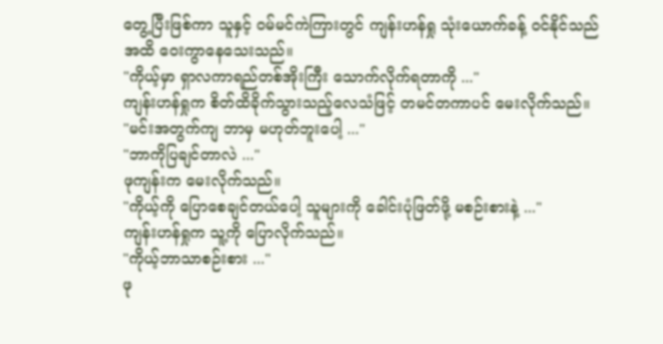တွေ့ပြီးဖြစ်ကာ သူနှင့် ဝမ်မင်ကဲကြားတွင် ကျန်းဟန်ရှု သုံးယောက်ခန့် ဝင်နိုင်သည်အထိ ဝေးကွာနေသေးသည်။
"ကိုယ့်မှာ ရှာလကာရည်တစ်အိုးကြီး သောက်လိုက်ရတာကို ..."
ကျန်းဟန်ရှုက စိတ်ထိခိုက်သွားသည့်လေသံဖြင့် တမင်တကာပင် မေးလိုက်သည်။
"မင်းအတွက်ကျ ဘာမှ မဟုတ်ဘူးပေါ့ ..."
"ဘာကိုပြချင်တာလဲ ..."
ဖုကျန်းက မေးလိုက်သည်။
"ကိုယ့်ကို ပြောစေချင်တယ်ပေါ့ သူများကို ခေါင်းပုံဖြတ်ဖို့ မစဉ်းစားနဲ့ ..."
ကျန်းဟန်ရှုက သူ့ကို ပြောလိုက်သည်။
"ကိုယ့်ဘာသာစဉ်းစား ..."
ဖု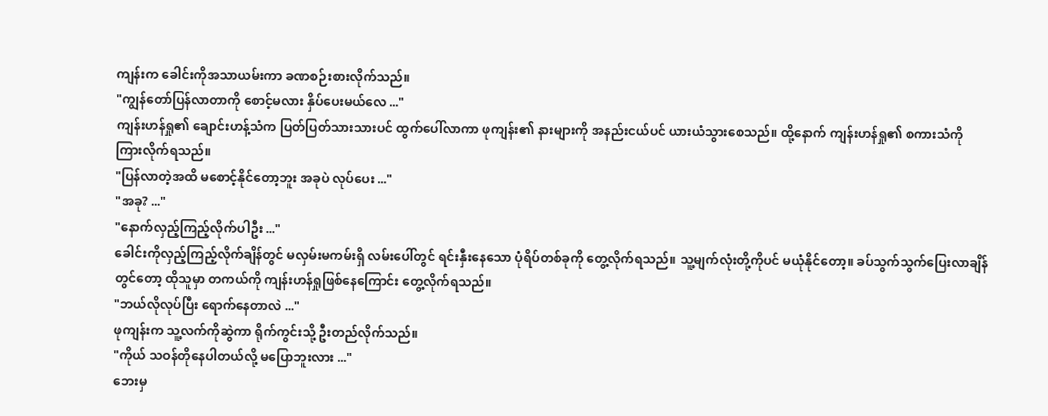ကျန်းက ခေါင်းကိုအသာယမ်းကာ ခဏစဉ်းစားလိုက်သည်။
"ကျွန်တော်ပြန်လာတာကို စောင့်မလား နှိပ်ပေးမယ်လေ ..."
ကျန်းဟန်ရှု၏ ချောင်းဟန့်သံက ပြတ်ပြတ်သားသားပင် ထွက်ပေါ်လာကာ ဖုကျန်း၏ နားများကို အနည်းငယ်ပင် ယားယံသွားစေသည်။ ထို့နောက် ကျန်းဟန်ရှု၏ စကားသံကို ကြားလိုက်ရသည်။
"ပြန်လာတဲ့အထိ မစောင့်နိုင်တော့ဘူး အခုပဲ လုပ်ပေး ..."
"အခု? ..."
"နောက်လှည့်ကြည့်လိုက်ပါဦး ..."
ခေါင်းကိုလှည့်ကြည့်လိုက်ချိန်တွင် မလှမ်းမကမ်းရှိ လမ်းပေါ်တွင် ရင်းနှီးနေသော ပုံရိပ်တစ်ခုကို တွေ့လိုက်ရသည်။ သူ့မျက်လုံးတို့ကိုပင် မယုံနိုင်တော့။ ခပ်သွက်သွက်ပြေးလာချိန်တွင်တော့ ထိုသူမှာ တကယ်ကို ကျန်းဟန်ရှုဖြစ်နေကြောင်း တွေ့လိုက်ရသည်။
"ဘယ်လိုလုပ်ပြီး ရောက်နေတာလဲ ..."
ဖုကျန်းက သူ့လက်ကိုဆွဲကာ ရိုက်ကွင်းသို့ ဦးတည်လိုက်သည်။
"ကိုယ် သဝန်တိုနေပါတယ်လို့ မပြောဘူးလား ..."
ဘေးမှ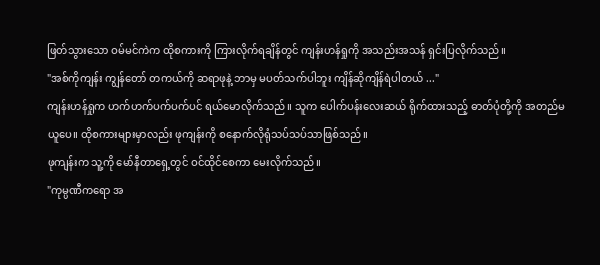ဖြတ်သွားသော ဝမ်မင်ကဲက ထိုစကားကို ကြားလိုက်ရချိန်တွင် ကျန်းဟန်ရှုကို အသည်းအသန် ရှင်းပြလိုက်သည်။
"အစ်ကိုကျန်း ကျွန်တော် တကယ်ကို ဆရာဖုနဲ့ ဘာမှ မပတ်သက်ပါဘူး ကျိန်ဆိုကျိန်ရဲပါတယ် ..."
ကျန်းဟန်ရှုက ဟက်ဟက်ပက်ပက်ပင် ရယ်မောလိုက်သည်။ သူက ပေါက်ပန်းလေးဆယ် ရိုက်ထားသည့် ဓာတ်ပုံတို့ကို အတည်မယူပေ။ ထိုစကားများမှာလည်း ဖုကျန်းကို စနောက်လိုရုံသပ်သပ်သာဖြစ်သည်။
ဖုကျန်းက သူ့ကို မော်နီတာရှေ့တွင် ဝင်ထိုင်စေကာ မေးလိုက်သည်။
"ကုမ္ပဏီကရော အ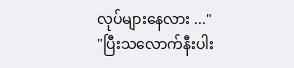လုပ်များနေလား ..."
"ပြီးသလောက်နီးပါး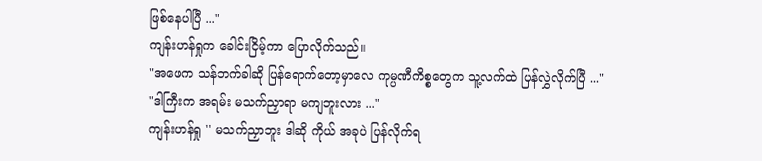ဖြစ်နေပါပြီ ..."
ကျန်းဟန်ရှုက ခေါင်းငြိမ့်ကာ ပြောလိုက်သည်။
"အဖေက သန်ဘက်ခါဆို ပြန်ရောက်တော့မှာလေ ကုမ္ပဏီကိစ္စတွေက သူ့လက်ထဲ ပြန်လွှဲလိုက်ပြီ ..."
"ဒါကြီးက အရမ်း မသက်ညှာရာ မကျဘူးလား ..."
ကျန်းဟန်ရှု '' မသက်ညှာဘူး ဒါဆို ကိုယ် အခုပဲ ပြန်လိုက်ရ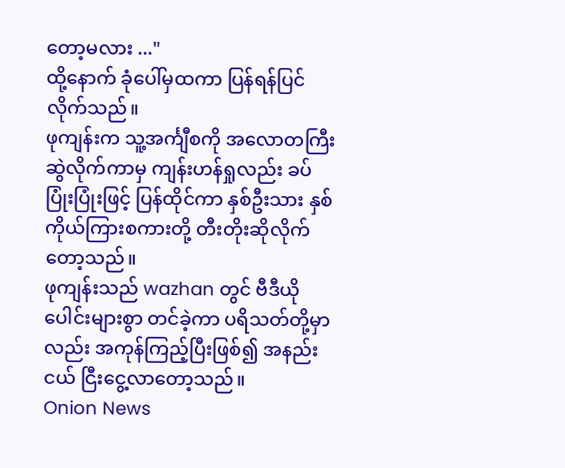တော့မလား ..."
ထို့နောက် ခုံပေါ်မှထကာ ပြန်ရန်ပြင်လိုက်သည်။
ဖုကျန်းက သူ့အင်္ကျီစကို အလောတကြီး ဆွဲလိုက်ကာမှ ကျန်းဟန်ရှုလည်း ခပ်ပြုံးပြုံးဖြင့် ပြန်ထိုင်ကာ နှစ်ဦးသား နှစ်ကိုယ်ကြားစကားတို့ တီးတိုးဆိုလိုက်တော့သည်။
ဖုကျန်းသည် wazhan တွင် ဗီဒီယိုပေါင်းများစွာ တင်ခဲ့ကာ ပရိသတ်တို့မှာလည်း အကုန်ကြည့်ပြီးဖြစ်၍ အနည်းငယ် ငြီးငွေ့လာတော့သည်။
Onion News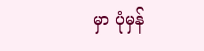မှာ ပုံမှန်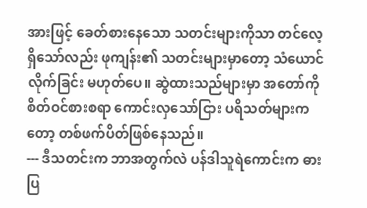အားဖြင့် ခေတ်စားနေသော သတင်းများကိုသာ တင်လေ့ရှိသော်လည်း ဖုကျန်း၏ သတင်းများမှာတော့ သံယောင်လိုက်ခြင်း မဟုတ်ပေ။ ဆွဲထားသည်များမှာ အတော်ကို စိတ်ဝင်စားစရာ ကောင်းလှသော်ငြား ပရိသတ်များကတော့ တစ်ဖက်ပိတ်ဖြစ်နေသည်။
--- ဒီသတင်းက ဘာအတွက်လဲ ပန်ဒါသူရဲကောင်းက ဓားပြ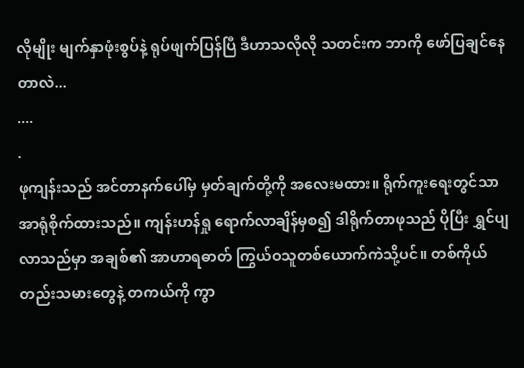လိုမျိုး မျက်နှာဖုံးစွပ်နဲ့ ရုပ်ဖျက်ပြန်ပြီ ဒီဟာသလိုလို သတင်းက ဘာကို ဖော်ပြချင်နေတာလဲ...
....
.
ဖုကျန်းသည် အင်တာနက်ပေါ်မှ မှတ်ချက်တို့ကို အလေးမထား။ ရိုက်ကူးရေးတွင်သာ အာရုံစိုက်ထားသည်။ ကျန်းဟန်ရှု ရောက်လာချိန်မှစ၍ ဒါရိုက်တာဖုသည် ပိုပြီး ရွှင်ပျလာသည်မှာ အချစ်၏ အာဟာရဓာတ် ကြွယ်ဝသူတစ်ယောက်ကဲသို့ပင်။ တစ်ကိုယ်တည်းသမားတွေနဲ့ တကယ်ကို ကွာ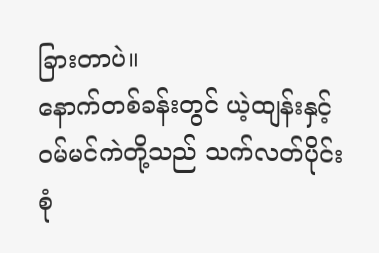ခြားတာပဲ။
နောက်တစ်ခန်းတွင် ယဲ့ထျန်းနှင့် ဝမ်မင်ကဲတို့သည် သက်လတ်ပိုင်းစုံ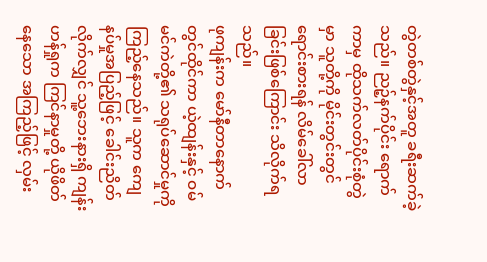တွဲတစ်တွဲနှင့်အတူ ခရီးဆက်ခဲ့သည်။ ညဉ့်နက်ပိုင်း ရောက်ကာမှ ထိုသက်လတ်ပိုင်းစုံတွဲမှာ သူတို့ကို မိုင်းတွင်းတွင် ရောင်းစားရန် လိမ်ခေါ်လာခြင်းဖြစ်ကြောင်း သိလိုက်ရသည်။
ဖုကျန်းက မော်နီတာနောက်တွင်ထိုင်ကာ ယဲ့ထျန်းနှင့် ဝမ်မင်ကဲတို့၏ သရုပ်ဆောင်မှုကို ကြည့်နေသည်။ သူက ကျေနပ်မှုအပြည့်ဖြင့် ခေါင်းညိတ်လိုက်လျှင် သူ့ဘေးနားရှိ ကျန်းဟန်ရှုက ကြင်နာမှုတို့ ယိုဖိတ်နေသော အကြည့်ဖြင့် လှမ်း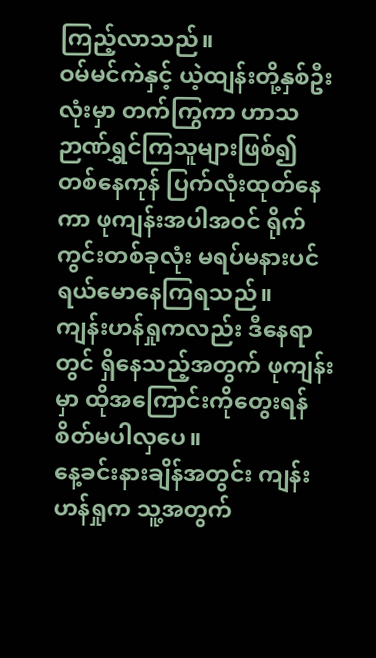ကြည့်လာသည်။
ဝမ်မင်ကဲနှင့် ယဲ့ထျန်းတို့နှစ်ဦးလုံးမှာ တက်ကြွကာ ဟာသဉာဏ်ရွှင်ကြသူများဖြစ်၍ တစ်နေကုန် ပြက်လုံးထုတ်နေကာ ဖုကျန်းအပါအဝင် ရိုက်ကွင်းတစ်ခုလုံး မရပ်မနားပင် ရယ်မောနေကြရသည်။
ကျန်းဟန်ရှုကလည်း ဒီနေရာတွင် ရှိနေသည့်အတွက် ဖုကျန်းမှာ ထိုအကြောင်းကိုတွေးရန် စိတ်မပါလှပေ။
နေ့ခင်းနားချိန်အတွင်း ကျန်းဟန်ရှုက သူ့အတွက်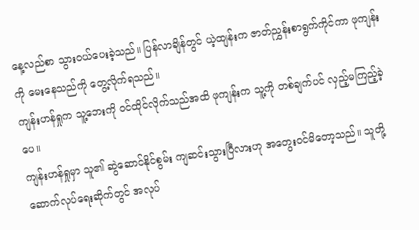နေ့လည်စာ သွားဝယ်ပေးခဲ့သည်။ ပြန်လာချိန်တွင် ယဲ့ထျန်းက ဇာတ်ညွှန်းစာရွက်ကိုင်ကာ ဖုကျန်းကို မေးနေသည်ကို တွေ့လိုက်ရသည်။
ကျန်းဟန်ရှုက သူ့ဘေးကို ဝင်ထိုင်လိုက်သည်အထိ ဖုကျန်းက သူ့ကို တစ်ချက်ပင် လှည့်မကြည့်ခဲ့ပေ။
ကျန်းဟန်ရှုမှာ သူ၏ ဆွဲဆောင်နိုင်စွမ်း ကျဆင်းသွားပြီလားဟု အတွေးဝင်မိတော့သည်။ သူတို့ ဆောက်လုပ်ရေးဆိုက်တွင် အလုပ်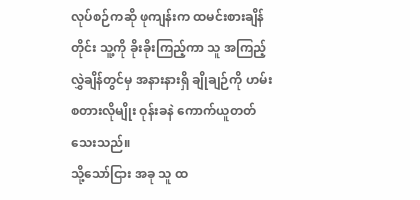လုပ်စဉ်ကဆို ဖုကျန်းက ထမင်းစားချိန်တိုင်း သူ့ကို ခိုးခိုးကြည့်ကာ သူ အကြည့်လွှဲချိန်တွင်မှ အနားနားရှိ ချိုချဉ်ကို ဟမ်းစတားလိုမျိုး ဝုန်းခနဲ ကောက်ယူတတ်သေးသည်။
သို့သော်ငြား အခု သူ ထ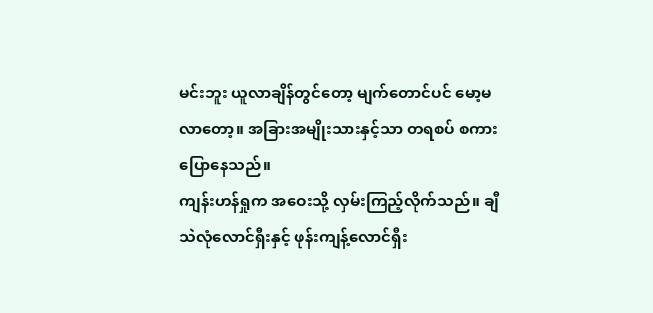မင်းဘူး ယူလာချိန်တွင်တော့ မျက်တောင်ပင် မော့မလာတော့။ အခြားအမျိုးသားနှင့်သာ တရစပ် စကားပြောနေသည်။
ကျန်းဟန်ရှုက အဝေးသို့ လှမ်းကြည့်လိုက်သည်။ ချီသဲလုံလောင်ရှီးနှင့် ဖုန်းကျန့်လောင်ရှီး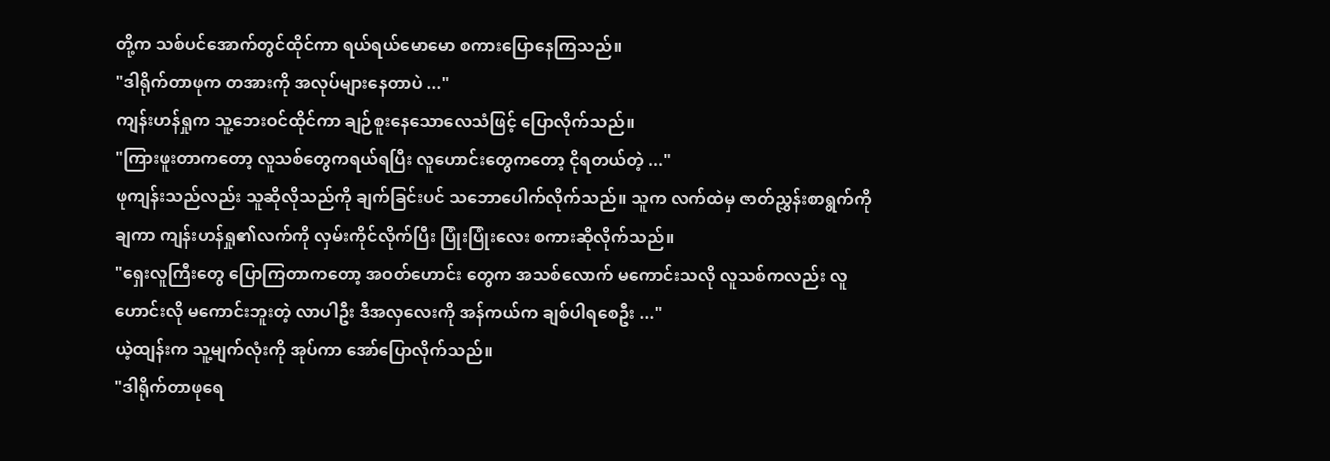တို့က သစ်ပင်အောက်တွင်ထိုင်ကာ ရယ်ရယ်မောမော စကားပြောနေကြသည်။
"ဒါရိုက်တာဖုက တအားကို အလုပ်များနေတာပဲ ..."
ကျန်းဟန်ရှုက သူ့ဘေးဝင်ထိုင်ကာ ချဉ်စူးနေသောလေသံဖြင့် ပြောလိုက်သည်။
"ကြားဖူးတာကတော့ လူသစ်တွေကရယ်ရပြီး လူဟောင်းတွေကတော့ ငိုရတယ်တဲ့ ..."
ဖုကျန်းသည်လည်း သူဆိုလိုသည်ကို ချက်ခြင်းပင် သဘောပေါက်လိုက်သည်။ သူက လက်ထဲမှ ဇာတ်ညွှန်းစာရွက်ကိုချကာ ကျန်းဟန်ရှု၏လက်ကို လှမ်းကိုင်လိုက်ပြီး ပြုံးပြုံးလေး စကားဆိုလိုက်သည်။
"ရှေးလူကြီးတွေ ပြောကြတာ‌ကတော့ အဝတ်ဟောင်း တွေက အသစ်လောက် မကောင်းသလို လူသစ်ကလည်း လူဟောင်းလို မကောင်းဘူးတဲ့ လာပါဦး ဒီအလှလေးကို အန်ကယ်က ချစ်ပါရစေဦး ..."
ယဲ့ထျန်းက သူ့မျက်လုံးကို အုပ်ကာ အော်ပြောလိုက်သည်။
"ဒါရိုက်တာဖုရေ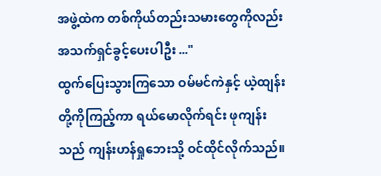အဖွဲ့ထဲက တစ်ကိုယ်တည်းသမားတွေကိုလည်း အသက်ရှင်ခွင့်ပေးပါဦး ..."
ထွက်ပြေးသွားကြသော ဝမ်မင်ကဲနှင့် ယဲ့ထျန်းတို့ကိုကြည့်ကာ ရယ်မောလိုက်ရင်း ဖုကျန်းသည် ကျန်းဟန်ရှုဘေးသို့ ဝင်ထိုင်လိုက်သည်။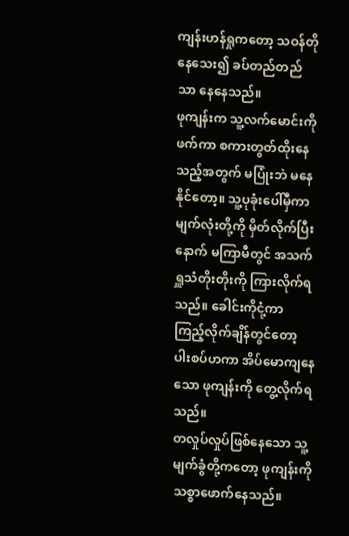ကျန်းဟန်ရှုကတော့ သဝန်တိုနေသေး၍ ခပ်တည်တည်သာ နေနေသည်။
ဖုကျန်းက သူ့လက်မောင်းကို ဖက်ကာ စကားတွတ်ထိုးနေသည့်အတွက် မပြုံးဘဲ မနေနိုင်တော့။ သူ့ပုခုံးပေါ်မှီကာ မျက်လုံးတို့ကို မှိတ်လိုက်ပြီးနောက် မကြာမီတွင် အသက်ရှူသံတိုးတိုးကို ကြားလိုက်ရသည်။ ခေါင်းကိုငုံ့ကာ ကြည့်လိုက်ချိန်တွင်တော့ ပါးစပ်ဟကာ အိပ်မောကျနေသော ဖုကျန်းကို တွေ့လိုက်ရသည်။
တလှုပ်လှုပ်ဖြစ်နေသော သူ့မျက်ခွံတို့ကတော့ ဖုကျန်းကို သစ္စာဖောက်နေသည်။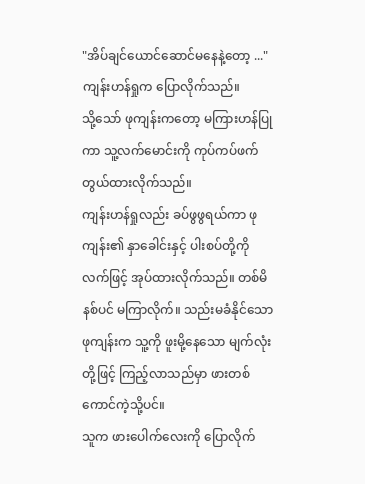"အိပ်ချင်ယောင်ဆောင်မနေနဲ့တော့ ..."
ကျန်းဟန်ရှုက ပြောလိုက်သည်။
သို့သော် ဖုကျန်းကတော့ မကြားဟန်ပြုကာ သူ့လက်မောင်းကို ကုပ်ကပ်ဖက်တွယ်ထားလိုက်သည်။
ကျန်းဟန်ရှုလည်း ခပ်ဖွဖွရယ်ကာ ဖုကျန်း၏ နှာခေါင်းနှင့် ပါးစပ်တို့ကို လက်ဖြင့် အုပ်ထားလိုက်သည်။ တစ်မိနစ်ပင် မကြာလိုက်။ သည်းမခံနိုင်သော ဖုကျန်းက သူ့ကို ဖူးမို့နေသော မျက်လုံးတို့ဖြင့် ကြည့်လာသည်မှာ ဖားတစ်ကောင်ကဲ့သို့ပင်။
သူက ဖားပေါက်လေးကို ပြောလိုက်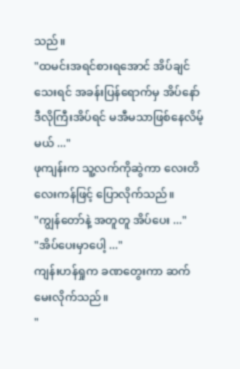သည်။
"ထမင်းအရင်စားရအောင် အိပ်ချင်သေးရင် အခန်းပြန်ရောက်မှ အိပ်နော် ဒီလိုကြီးအိပ်ရင် မအီမသာဖြစ်နေလိမ့်မယ် ..."
ဖုကျန်းက သူ့လက်ကိုဆွဲကာ လေးတိလေးကန်ဖြင့် ပြောလိုက်သည်။
"ကျွန်တော်နဲ့ အတူတူ အိပ်ပေး ..."
"အိပ်ပေးမှာပေါ့ ..."
ကျန်းဟန်ရှုက ခဏတွေးကာ ဆက်မေးလိုက်သည်။
"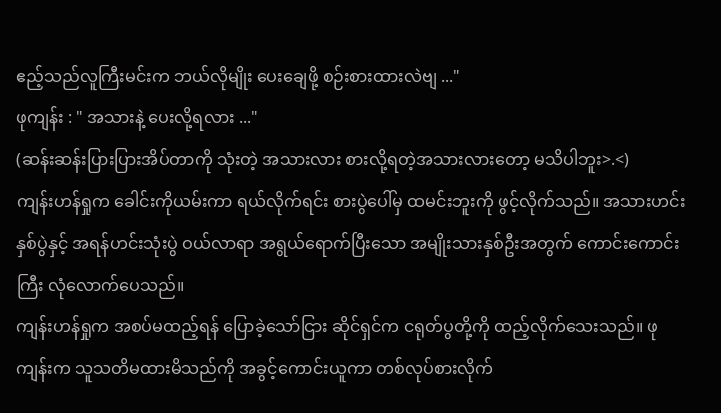ဧည့်သည်လူကြီးမင်းက ဘယ်လိုမျိုး ပေးချေဖို့ စဉ်းစားထားလဲဗျ ..."
ဖုကျန်း : " အသားနဲ့ ပေးလို့ရလား ..."
(ဆန်းဆန်းပြားပြားအိပ်တာကို သုံးတဲ့ အသားလား စားလို့ရတဲ့အသားလားတော့ မသိပါဘူး>.<)
ကျန်းဟန်ရှုက ခေါင်းကိုယမ်းကာ ရယ်လိုက်ရင်း စားပွဲပေါ်မှ ထမင်းဘူးကို ဖွင့်လိုက်သည်။ အသားဟင်းနှစ်ပွဲနှင့် အရန်ဟင်းသုံးပွဲ ဝယ်လာရာ အရွယ်ရောက်ပြီးသော အမျိုးသားနှစ်ဦးအတွက် ကောင်းကောင်းကြီး လုံလောက်ပေသည်။
ကျန်းဟန်ရှုက အစပ်မထည့်ရန် ပြောခဲ့သော်ငြား ဆိုင်ရှင်က ငရုတ်ပွတို့ကို ထည့်လိုက်သေးသည်။ ဖုကျန်းက သူသတိမထားမိသည်ကို အခွင့်ကောင်းယူကာ တစ်လုပ်စားလိုက်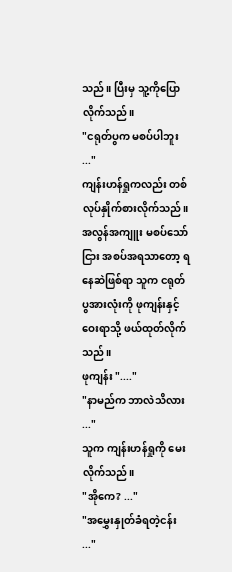သည်။ ပြီးမှ သူ့ကိုပြောလိုက်သည်။
"ငရုတ်ပွက မစပ်ပါဘူး ..."
ကျန်းဟန်ရှုကလည်း တစ်လုပ်နှိုက်စားလိုက်သည်။ အလွန်အကျူး မစပ်သော်ငြား အစပ်အရသာတော့ ရနေဆဲဖြစ်ရာ သူက ငရုတ်ပွအားလုံးကို ဖုကျန်းနှင့်ဝေးရာသို့ ဖယ်ထုတ်လိုက်သည်။
ဖုကျန်း "...."
"နာမည်က ဘာလဲသိလား ..."
သူက ကျန်းဟန်ရှုကို မေးလိုက်သည်။
"အိုကေ? ..."
"အမွှေးနှုတ်ခံရတဲ့ငန်း ..."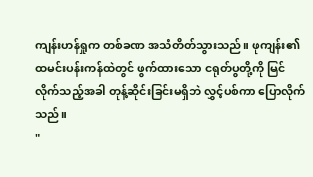ကျန်းဟန်ရှုက တစ်ခဏ အသံတိတ်သွားသည်။ ဖုကျန်း၏ ထမင်းပန်းကန်ထဲတွင် ဖွက်ထားသော ငရုတ်ပွတို့ကို မြင်လိုက်သည့်အခါ တုန့်ဆိုင်းခြင်းမရှိဘဲ လွှင့်ပစ်ကာ ပြောလိုက်သည်။
"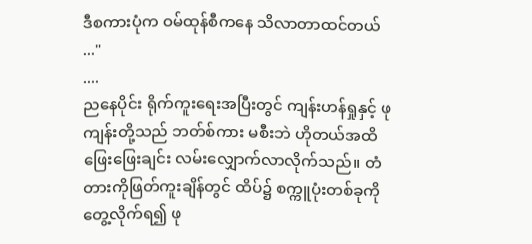ဒီစကားပုံက ဝမ်ထုန်စီကနေ သိလာတာထင်တယ် ..."
....
ညနေပိုင်း ရိုက်ကူးရေးအပြီးတွင် ကျန်းဟန်ရှုနှင့် ဖုကျန်းတို့သည် ဘတ်စ်ကား မစီးဘဲ ဟိုတယ်အထိ ဖြေးဖြေး‌ချင်း လမ်းလျှောက်လာလိုက်သည်။ တံတားကိုဖြတ်ကူးချိန်တွင် ထိပ်၌ စက္ကူပုံးတစ်ခုကို တွေ့လိုက်ရ၍ ဖု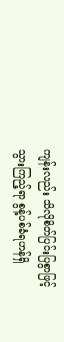ကျန်းလည်း သိလိုစိတ်ပြင်းပြစွာဖြင့် သွားကြည့်ရာ စွန့်ပစ်ခံရဟန်ရှိ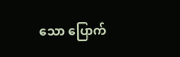သော ပြောက်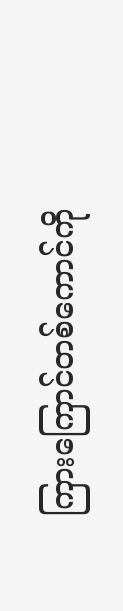ကြားကြောင်တစ်ကောင်ကို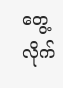တွေ့လိုက်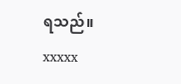ရသည်။
xxxxx